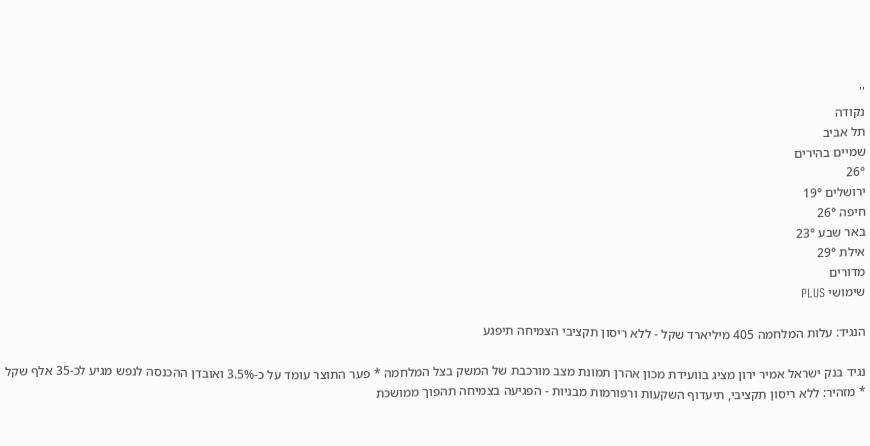''
נקודה
תל אביב
שמיים בהירים
26°
ירושלים 19°
חיפה 26°
באר שבע 23°
אילת 29°
מדורים
שימושי PLUS

הנגיד: עלות המלחמה 405 מיליארד שקל - ללא ריסון תקציבי הצמיחה תיפגע

נגיד בנק ישראל אמיר ירון מציג בוועידת מכון אהרן תמונת מצב מורכבת של המשק בצל המלחמה * פער התוצר עומד על כ-3.5% ואובדן ההכנסה לנפש מגיע לכ-35 אלף שקל * מזהיר: ללא ריסון תקציבי, תיעדוף השקעות ורפורמות מבניות - הפגיעה בצמיחה תהפוך ממושכת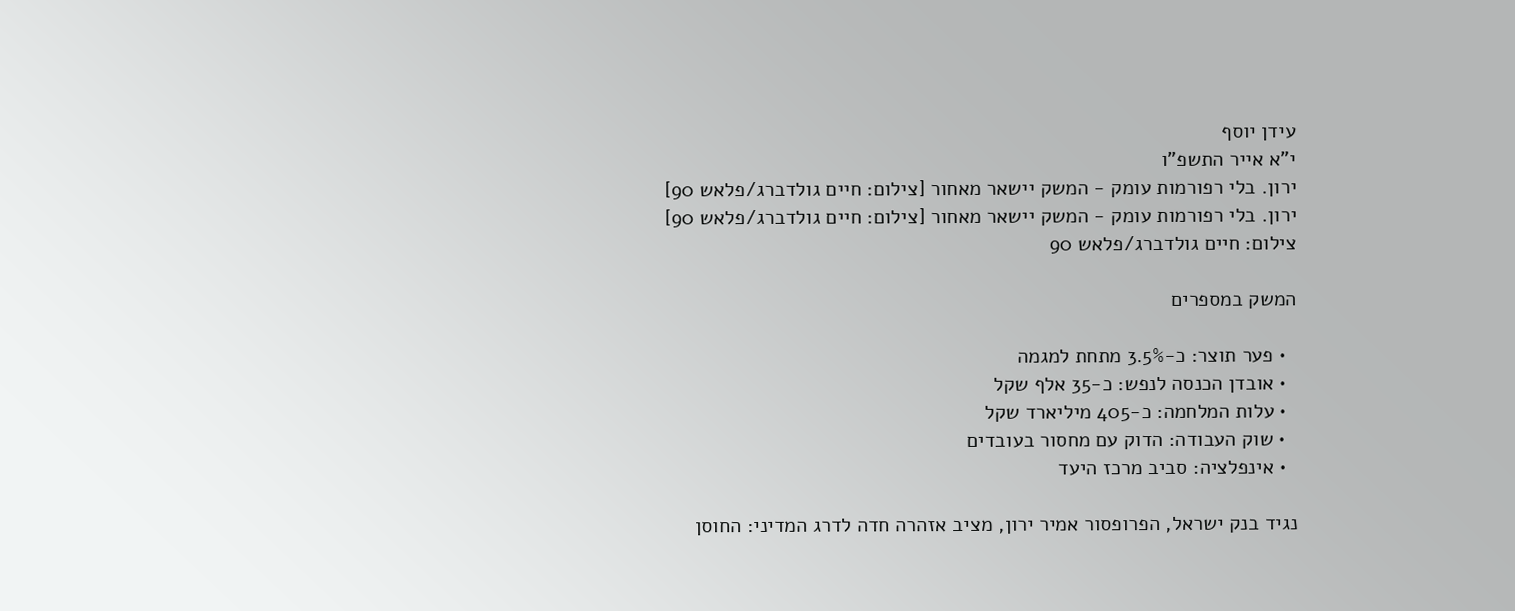עידן יוסף
י"א אייר התשפ"ו
ירון. בלי רפורמות עומק - המשק יישאר מאחור [צילום: חיים גולדברג/פלאש 90]
ירון. בלי רפורמות עומק - המשק יישאר מאחור [צילום: חיים גולדברג/פלאש 90] צילום: חיים גולדברג/פלאש 90

המשק במספרים

  • פער תוצר: כ-3.5% מתחת למגמה
  • אובדן הכנסה לנפש: כ-35 אלף שקל
  • עלות המלחמה: כ-405 מיליארד שקל
  • שוק העבודה: הדוק עם מחסור בעובדים
  • אינפלציה: סביב מרכז היעד

נגיד בנק ישראל, הפרופסור אמיר ירון, מציב אזהרה חדה לדרג המדיני: החוסן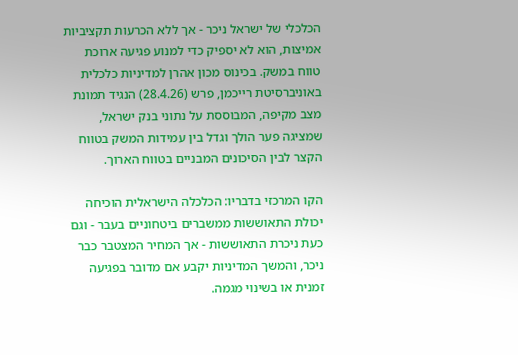הכלכלי של ישראל ניכר - אך ללא הכרעות תקציביות אמיצות, הוא לא יספיק כדי למנוע פגיעה ארוכת טווח במשק. בכינוס מכון אהרן למדיניות כלכלית באוניברסיטת רייכמן, פרש (28.4.26) הנגיד תמונת מצב מקיפה, המבוססת על נתוני בנק ישראל, שמציגה פער הולך וגדל בין עמידות המשק בטווח הקצר לבין הסיכונים המבניים בטווח הארוך.

הקו המרכזי בדבריו: הכלכלה הישראלית הוכיחה יכולת התאוששות ממשברים ביטחוניים בעבר - וגם כעת ניכרת התאוששות - אך המחיר המצטבר כבר ניכר, והמשך המדיניות יקבע אם מדובר בפגיעה זמנית או בשינוי מגמה.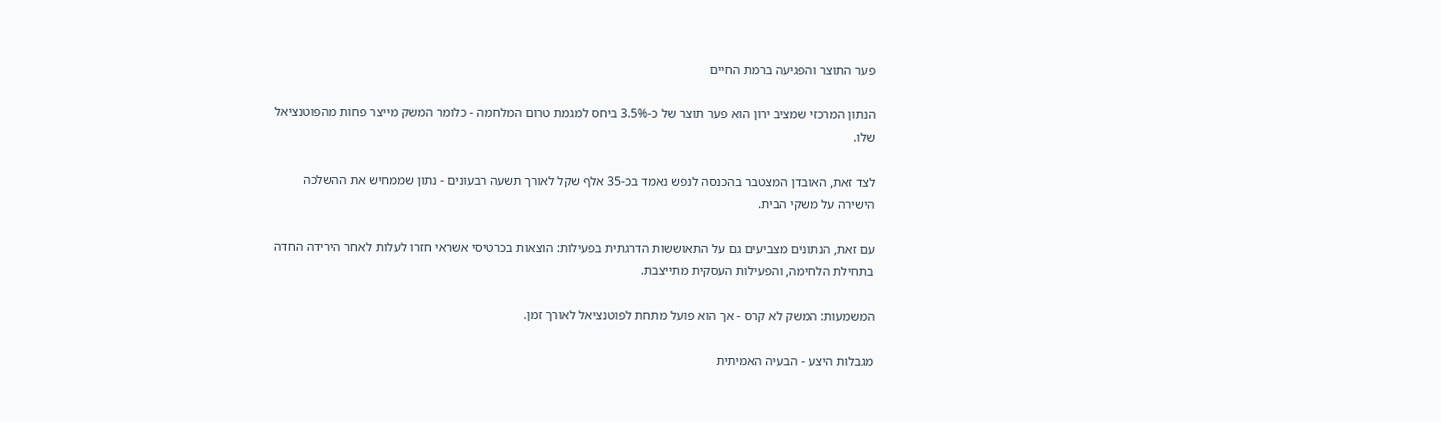פער התוצר והפגיעה ברמת החיים

הנתון המרכזי שמציב ירון הוא פער תוצר של כ-3.5% ביחס למגמת טרום המלחמה - כלומר המשק מייצר פחות מהפוטנציאל שלו.

לצד זאת, האובדן המצטבר בהכנסה לנפש נאמד בכ-35 אלף שקל לאורך תשעה רבעונים - נתון שממחיש את ההשלכה הישירה על משקי הבית.

עם זאת, הנתונים מצביעים גם על התאוששות הדרגתית בפעילות: הוצאות בכרטיסי אשראי חזרו לעלות לאחר הירידה החדה בתחילת הלחימה, והפעילות העסקית מתייצבת.

המשמעות: המשק לא קרס - אך הוא פועל מתחת לפוטנציאל לאורך זמן.

מגבלות היצע - הבעיה האמיתית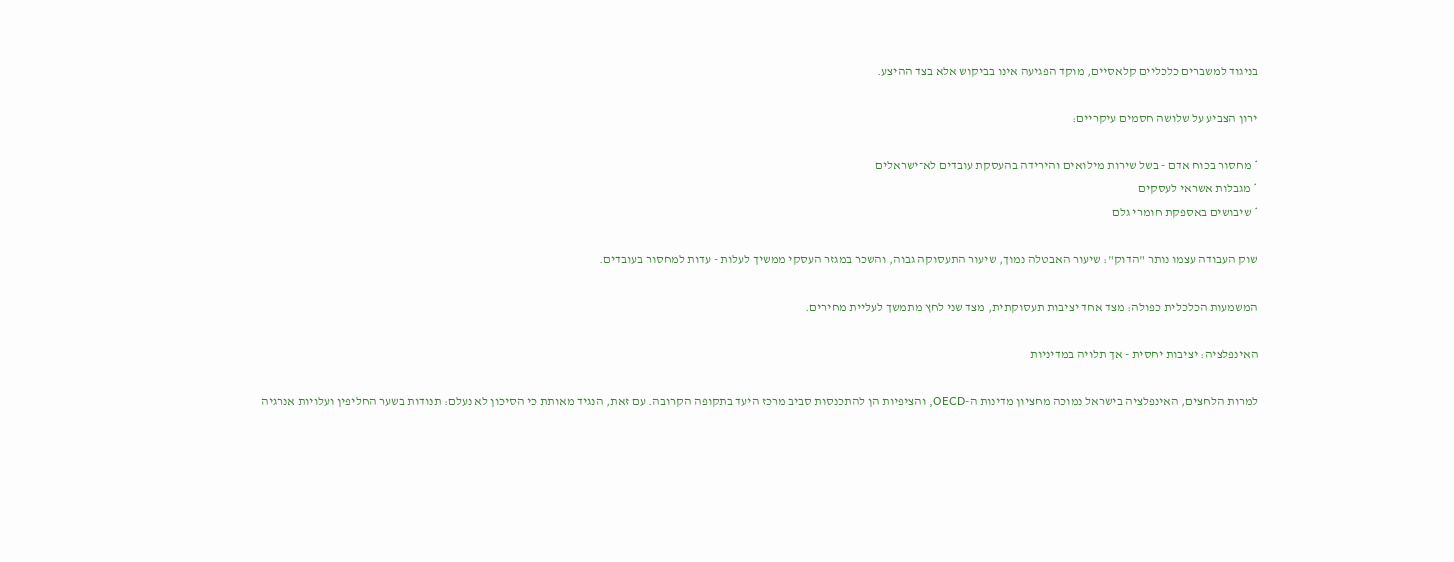בניגוד למשברים כלכליים קלאסיים, מוקד הפגיעה אינו בביקוש אלא בצד ההיצע.

ירון הצביע על שלושה חסמים עיקריים:

* מחסור בכוח אדם - בשל שירות מילואים והירידה בהעסקת עובדים לא־ישראלים
* מגבלות אשראי לעסקים
* שיבושים באספקת חומרי גלם

שוק העבודה עצמו נותר "הדוק": שיעור האבטלה נמוך, שיעור התעסוקה גבוה, והשכר במגזר העסקי ממשיך לעלות - עדות למחסור בעובדים.

המשמעות הכלכלית כפולה: מצד אחד יציבות תעסוקתית, מצד שני לחץ מתמשך לעליית מחירים.

האינפלציה: יציבות יחסית - אך תלויה במדיניות

למרות הלחצים, האינפלציה בישראל נמוכה מחציון מדינות ה-OECD, והציפיות הן להתכנסות סביב מרכז היעד בתקופה הקרובה. עם זאת, הנגיד מאותת כי הסיכון לא נעלם: תנודות בשער החליפין ועלויות אנרגיה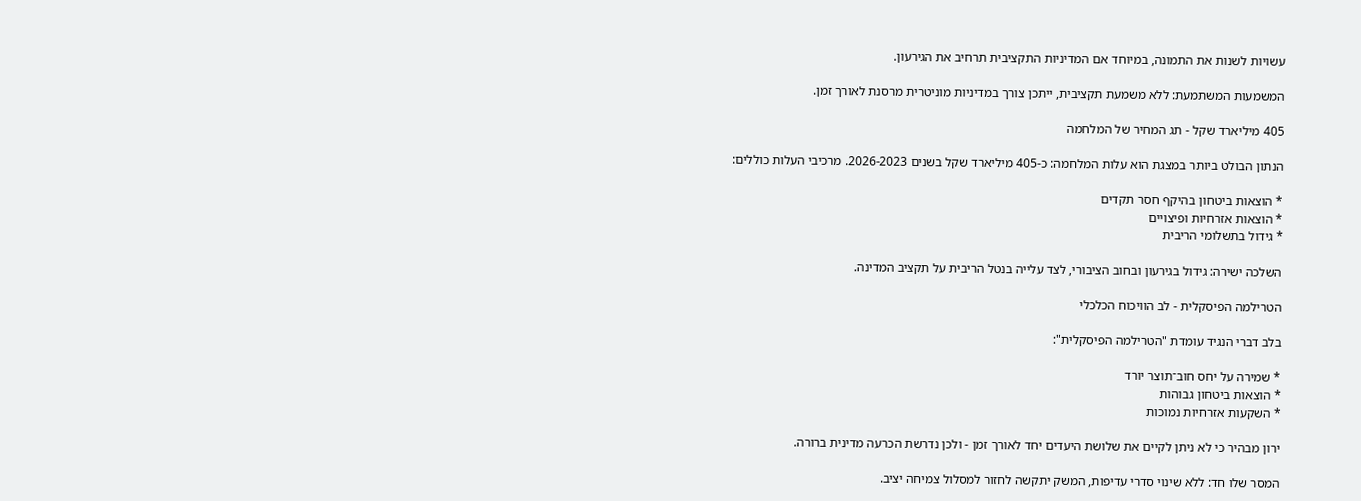עשויות לשנות את התמונה, במיוחד אם המדיניות התקציבית תרחיב את הגירעון.

המשמעות המשתמעת: ללא משמעת תקציבית, ייתכן צורך במדיניות מוניטרית מרסנת לאורך זמן.

405 מיליארד שקל - תג המחיר של המלחמה

הנתון הבולט ביותר במצגת הוא עלות המלחמה: כ-405 מיליארד שקל בשנים 2026-2023. מרכיבי העלות כוללים:

* הוצאות ביטחון בהיקף חסר תקדים
* הוצאות אזרחיות ופיצויים
* גידול בתשלומי הריבית

השלכה ישירה: גידול בגירעון ובחוב הציבורי, לצד עלייה בנטל הריבית על תקציב המדינה.

הטרילמה הפיסקלית - לב הוויכוח הכלכלי

בלב דברי הנגיד עומדת "הטרילמה הפיסקלית":

* שמירה על יחס חוב־תוצר יורד
* הוצאות ביטחון גבוהות
* השקעות אזרחיות נמוכות

ירון מבהיר כי לא ניתן לקיים את שלושת היעדים יחד לאורך זמן - ולכן נדרשת הכרעה מדינית ברורה.

המסר שלו חד: ללא שינוי סדרי עדיפות, המשק יתקשה לחזור למסלול צמיחה יציב.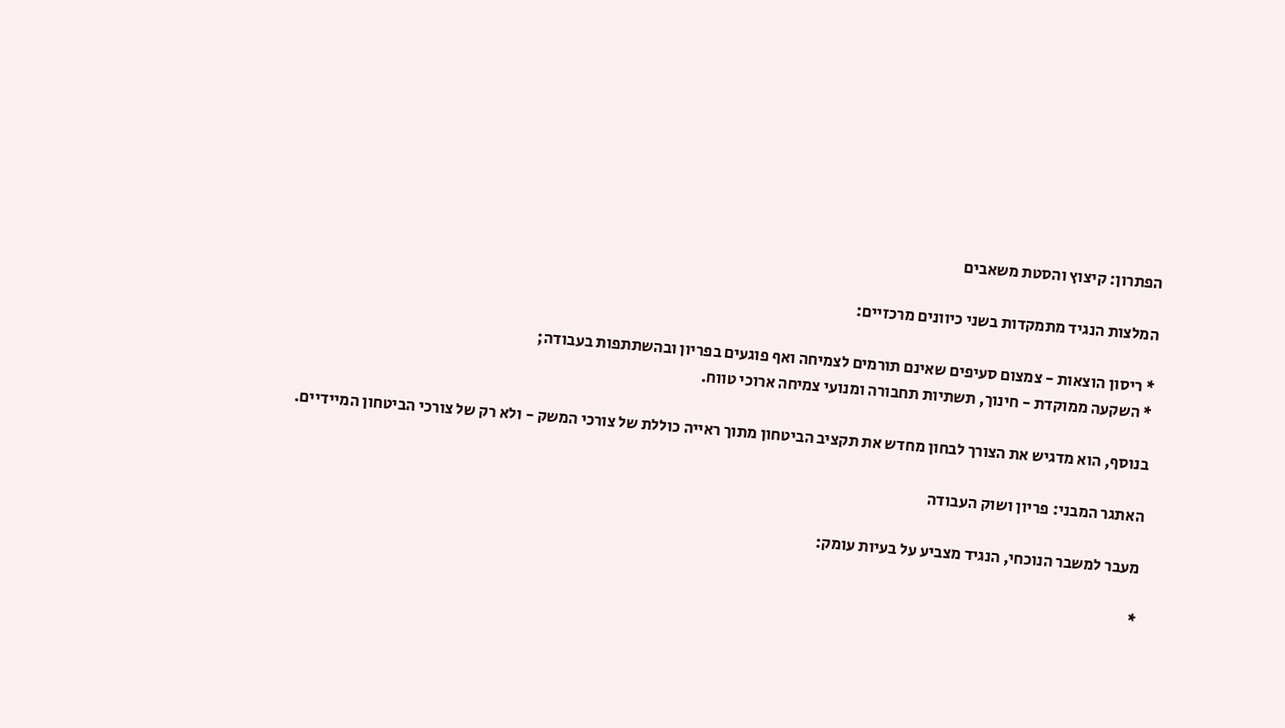הפתרון: קיצוץ והסטת משאבים

המלצות הנגיד מתמקדות בשני כיוונים מרכזיים:

* ריסון הוצאות - צמצום סעיפים שאינם תורמים לצמיחה ואף פוגעים בפריון ובהשתתפות בעבודה;
* השקעה ממוקדת - חינוך, תשתיות תחבורה ומנועי צמיחה ארוכי טווח.

בנוסף, הוא מדגיש את הצורך לבחון מחדש את תקציב הביטחון מתוך ראייה כוללת של צורכי המשק - ולא רק של צורכי הביטחון המיידיים.

האתגר המבני: פריון ושוק העבודה

מעבר למשבר הנוכחי, הנגיד מצביע על בעיות עומק:

*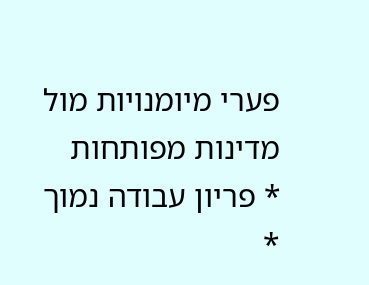פערי מיומנויות מול מדינות מפותחות
* פריון עבודה נמוך
*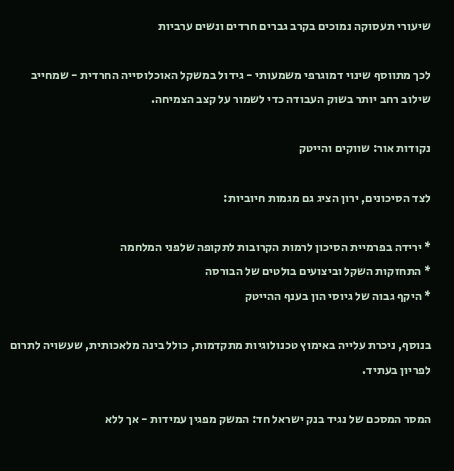שיעורי תעסוקה נמוכים בקרב גברים חרדים ונשים ערביות

לכך מתווסף שינוי דמוגרפי משמעותי - גידול במשקל האוכלוסייה החרדית - שמחייב שילוב רחב יותר בשוק העבודה כדי לשמור על קצב הצמיחה.

נקודות אור: שווקים והייטק

לצד הסיכונים, ירון הציג גם מגמות חיוביות:

* ירידה בפרמיית הסיכון לרמות הקרובות לתקופה שלפני המלחמה
* התחזקות השקל וביצועים בולטים של הבורסה
* היקף גבוה של גיוסי הון בענף ההייטק

בנוסף, ניכרת עלייה באימוץ טכנולוגיות מתקדמות, כולל בינה מלאכותית, שעשויה לתרום לפריון בעתיד.

המסר המסכם של נגיד בנק ישראל חד: המשק מפגין עמידות - אך ללא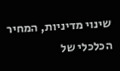שינוי מדיניות, המחיר הכלכלי של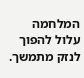המלחמה עלול להפוך לנזק מתמשך.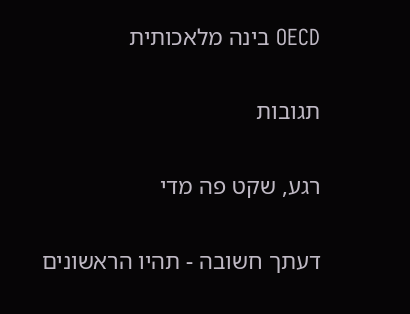OECD בינה מלאכותית

תגובות

רגע, שקט פה מדי

דעתך חשובה - תהיו הראשונים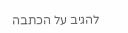להגיב על הכתבה